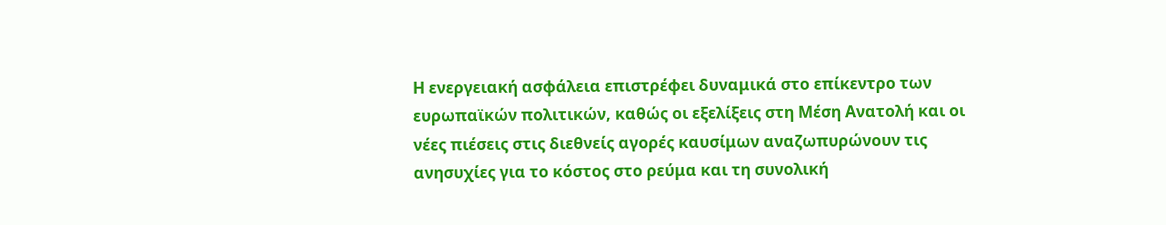Η ενεργειακή ασφάλεια επιστρέφει δυναμικά στο επίκεντρο των ευρωπαϊκών πολιτικών, καθώς οι εξελίξεις στη Μέση Ανατολή και οι νέες πιέσεις στις διεθνείς αγορές καυσίμων αναζωπυρώνουν τις ανησυχίες για το κόστος στο ρεύμα και τη συνολική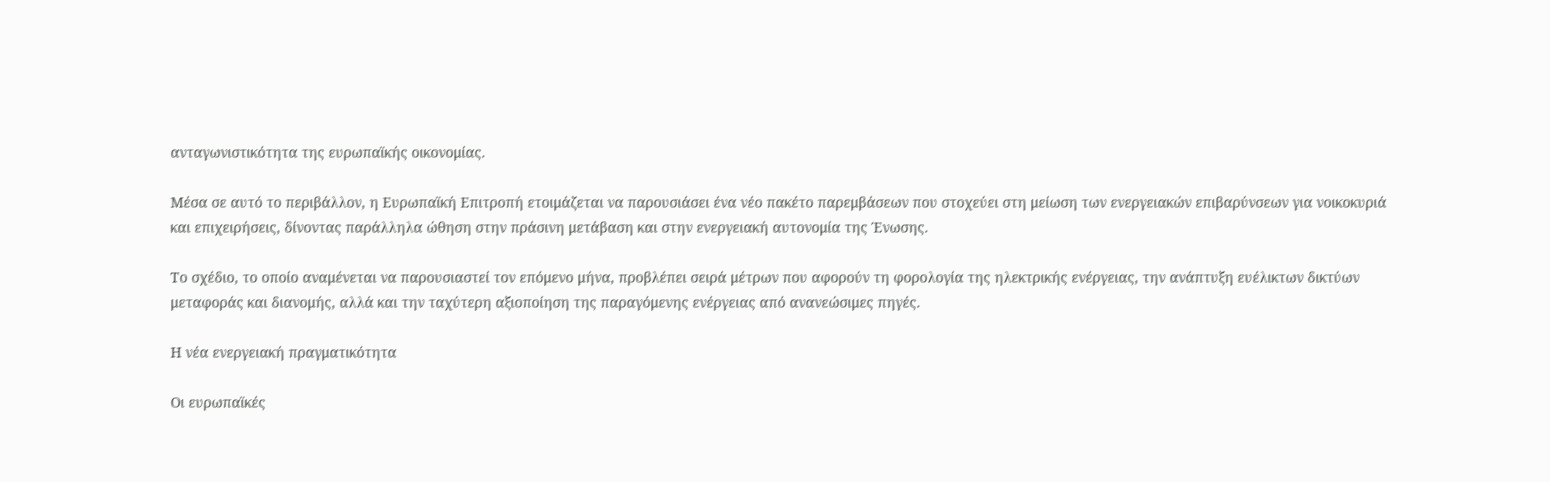ανταγωνιστικότητα της ευρωπαϊκής οικονομίας.

Μέσα σε αυτό το περιβάλλον, η Ευρωπαϊκή Επιτροπή ετοιμάζεται να παρουσιάσει ένα νέο πακέτο παρεμβάσεων που στοχεύει στη μείωση των ενεργειακών επιβαρύνσεων για νοικοκυριά και επιχειρήσεις, δίνοντας παράλληλα ώθηση στην πράσινη μετάβαση και στην ενεργειακή αυτονομία της Ένωσης.

Το σχέδιο, το οποίο αναμένεται να παρουσιαστεί τον επόμενο μήνα, προβλέπει σειρά μέτρων που αφορούν τη φορολογία της ηλεκτρικής ενέργειας, την ανάπτυξη ευέλικτων δικτύων μεταφοράς και διανομής, αλλά και την ταχύτερη αξιοποίηση της παραγόμενης ενέργειας από ανανεώσιμες πηγές.

Η νέα ενεργειακή πραγματικότητα

Οι ευρωπαϊκές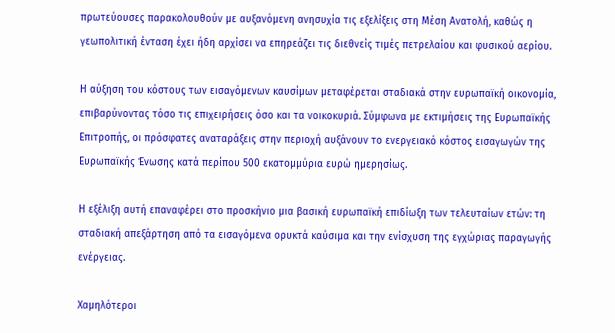πρωτεύουσες παρακολουθούν με αυξανόμενη ανησυχία τις εξελίξεις στη Μέση Ανατολή, καθώς η γεωπολιτική ένταση έχει ήδη αρχίσει να επηρεάζει τις διεθνείς τιμές πετρελαίου και φυσικού αερίου.

Η αύξηση του κόστους των εισαγόμενων καυσίμων μεταφέρεται σταδιακά στην ευρωπαϊκή οικονομία, επιβαρύνοντας τόσο τις επιχειρήσεις όσο και τα νοικοκυριά. Σύμφωνα με εκτιμήσεις της Ευρωπαϊκής Επιτροπής, οι πρόσφατες αναταράξεις στην περιοχή αυξάνουν το ενεργειακό κόστος εισαγωγών της Ευρωπαϊκής Ένωσης κατά περίπου 500 εκατομμύρια ευρώ ημερησίως.

Η εξέλιξη αυτή επαναφέρει στο προσκήνιο μια βασική ευρωπαϊκή επιδίωξη των τελευταίων ετών: τη σταδιακή απεξάρτηση από τα εισαγόμενα ορυκτά καύσιμα και την ενίσχυση της εγχώριας παραγωγής ενέργειας.

Χαμηλότεροι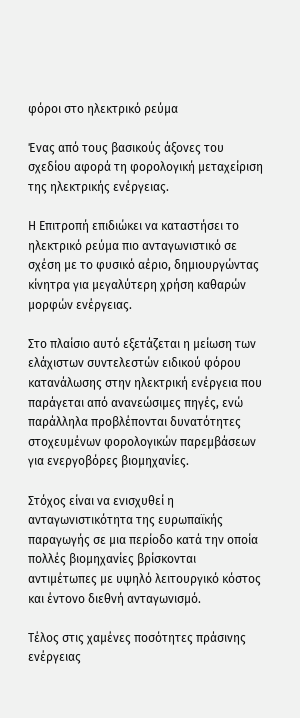φόροι στο ηλεκτρικό ρεύμα

Ένας από τους βασικούς άξονες του σχεδίου αφορά τη φορολογική μεταχείριση της ηλεκτρικής ενέργειας.

Η Επιτροπή επιδιώκει να καταστήσει το ηλεκτρικό ρεύμα πιο ανταγωνιστικό σε σχέση με το φυσικό αέριο, δημιουργώντας κίνητρα για μεγαλύτερη χρήση καθαρών μορφών ενέργειας.

Στο πλαίσιο αυτό εξετάζεται η μείωση των ελάχιστων συντελεστών ειδικού φόρου κατανάλωσης στην ηλεκτρική ενέργεια που παράγεται από ανανεώσιμες πηγές, ενώ παράλληλα προβλέπονται δυνατότητες στοχευμένων φορολογικών παρεμβάσεων για ενεργοβόρες βιομηχανίες.

Στόχος είναι να ενισχυθεί η ανταγωνιστικότητα της ευρωπαϊκής παραγωγής σε μια περίοδο κατά την οποία πολλές βιομηχανίες βρίσκονται αντιμέτωπες με υψηλό λειτουργικό κόστος και έντονο διεθνή ανταγωνισμό.

Τέλος στις χαμένες ποσότητες πράσινης ενέργειας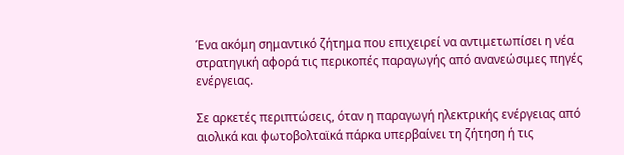Ένα ακόμη σημαντικό ζήτημα που επιχειρεί να αντιμετωπίσει η νέα στρατηγική αφορά τις περικοπές παραγωγής από ανανεώσιμες πηγές ενέργειας.

Σε αρκετές περιπτώσεις, όταν η παραγωγή ηλεκτρικής ενέργειας από αιολικά και φωτοβολταϊκά πάρκα υπερβαίνει τη ζήτηση ή τις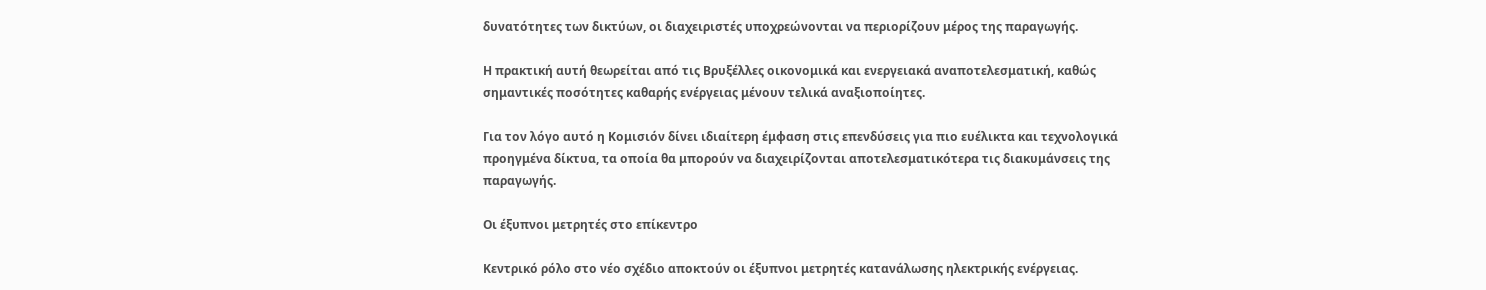δυνατότητες των δικτύων, οι διαχειριστές υποχρεώνονται να περιορίζουν μέρος της παραγωγής.

Η πρακτική αυτή θεωρείται από τις Βρυξέλλες οικονομικά και ενεργειακά αναποτελεσματική, καθώς σημαντικές ποσότητες καθαρής ενέργειας μένουν τελικά αναξιοποίητες.

Για τον λόγο αυτό η Κομισιόν δίνει ιδιαίτερη έμφαση στις επενδύσεις για πιο ευέλικτα και τεχνολογικά προηγμένα δίκτυα, τα οποία θα μπορούν να διαχειρίζονται αποτελεσματικότερα τις διακυμάνσεις της παραγωγής.

Οι έξυπνοι μετρητές στο επίκεντρο

Κεντρικό ρόλο στο νέο σχέδιο αποκτούν οι έξυπνοι μετρητές κατανάλωσης ηλεκτρικής ενέργειας.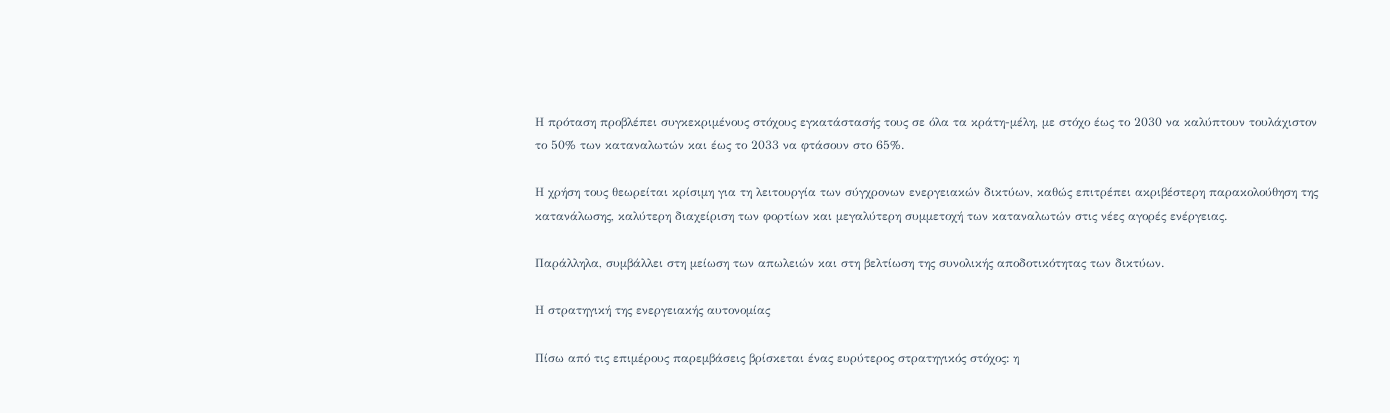Η πρόταση προβλέπει συγκεκριμένους στόχους εγκατάστασής τους σε όλα τα κράτη-μέλη, με στόχο έως το 2030 να καλύπτουν τουλάχιστον το 50% των καταναλωτών και έως το 2033 να φτάσουν στο 65%.

Η χρήση τους θεωρείται κρίσιμη για τη λειτουργία των σύγχρονων ενεργειακών δικτύων, καθώς επιτρέπει ακριβέστερη παρακολούθηση της κατανάλωσης, καλύτερη διαχείριση των φορτίων και μεγαλύτερη συμμετοχή των καταναλωτών στις νέες αγορές ενέργειας.

Παράλληλα, συμβάλλει στη μείωση των απωλειών και στη βελτίωση της συνολικής αποδοτικότητας των δικτύων.

Η στρατηγική της ενεργειακής αυτονομίας

Πίσω από τις επιμέρους παρεμβάσεις βρίσκεται ένας ευρύτερος στρατηγικός στόχος: η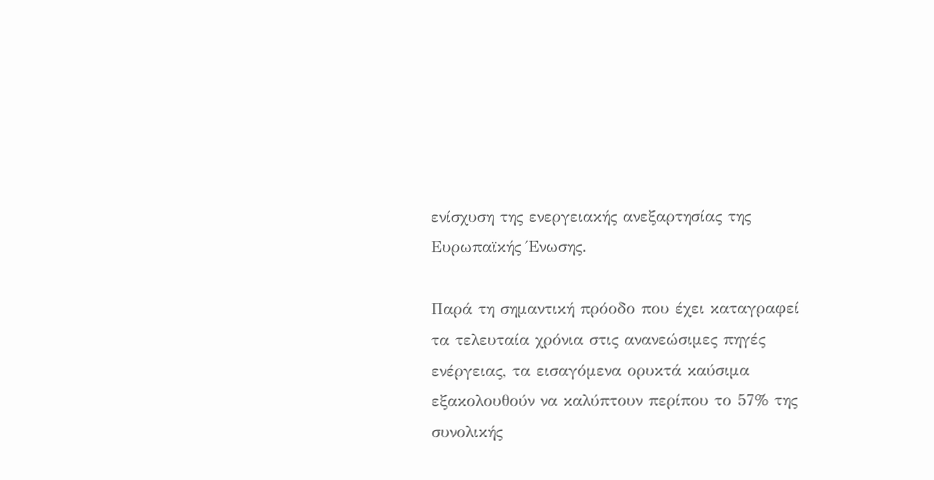ενίσχυση της ενεργειακής ανεξαρτησίας της Ευρωπαϊκής Ένωσης.

Παρά τη σημαντική πρόοδο που έχει καταγραφεί τα τελευταία χρόνια στις ανανεώσιμες πηγές ενέργειας, τα εισαγόμενα ορυκτά καύσιμα εξακολουθούν να καλύπτουν περίπου το 57% της συνολικής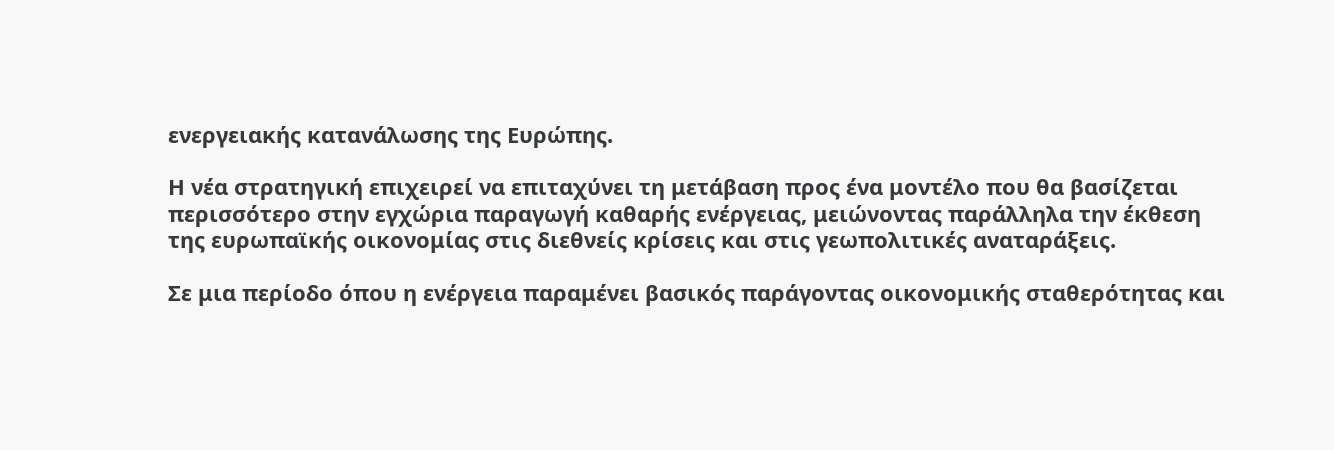ενεργειακής κατανάλωσης της Ευρώπης.

Η νέα στρατηγική επιχειρεί να επιταχύνει τη μετάβαση προς ένα μοντέλο που θα βασίζεται περισσότερο στην εγχώρια παραγωγή καθαρής ενέργειας, μειώνοντας παράλληλα την έκθεση της ευρωπαϊκής οικονομίας στις διεθνείς κρίσεις και στις γεωπολιτικές αναταράξεις.

Σε μια περίοδο όπου η ενέργεια παραμένει βασικός παράγοντας οικονομικής σταθερότητας και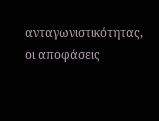ανταγωνιστικότητας, οι αποφάσεις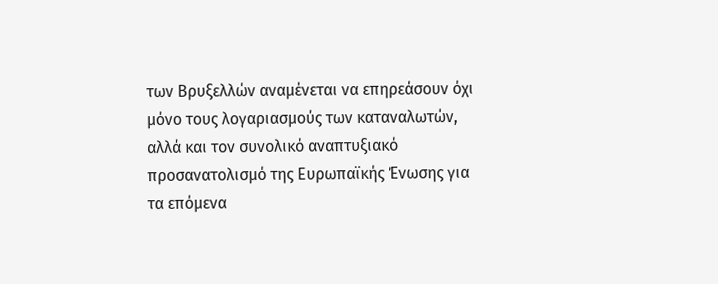των Βρυξελλών αναμένεται να επηρεάσουν όχι μόνο τους λογαριασμούς των καταναλωτών, αλλά και τον συνολικό αναπτυξιακό προσανατολισμό της Ευρωπαϊκής Ένωσης για τα επόμενα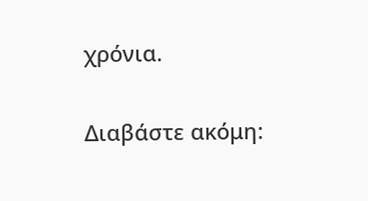χρόνια.

Διαβάστε ακόμη: